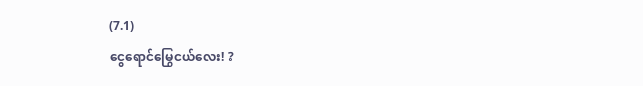(7.1)
ငွေရောင်မြွေငယ်လေး! ?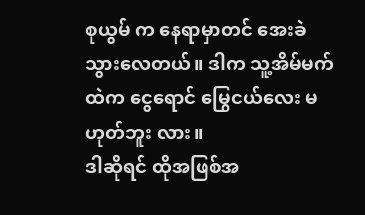စုယွမ် က နေရာမှာတင် အေးခဲ သွားလေတယ်။ ဒါက သူ့အိမ်မက်ထဲက ငွေရောင် မြွေငယ်လေး မဟုတ်ဘူး လား။
ဒါဆိုရင် ထိုအဖြစ်အ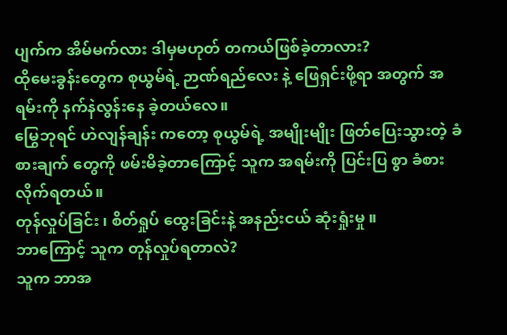ပျက်က အိမ်မက်လား ဒါမှမဟုတ် တကယ်ဖြစ်ခဲ့တာလား?
ထိုမေးခွန်းတွေက စုယွမ်ရဲ့ ဉာဏ်ရည်လေး နဲ့ ဖြေရှင်းဖို့ရာ အတွက် အရမ်းကို နက်နဲလွန်းနေ ခဲ့တယ်လေ။
မြွေဘုရင် ဟဲလျန်ချန်း ကတော့ စုယွမ်ရဲ့ အမျိုးမျိုး ဖြတ်ပြေးသွားတဲ့ ခံစားချက် တွေကို ဖမ်းမိခဲ့တာကြောင့် သူက အရမ်းကို ပြင်းပြ စွာ ခံစားလိုက်ရတယ်။
တုန်လှုပ်ခြင်း ၊ စိတ်ရှုပ် ထွေးခြင်းနဲ့ အနည်းငယ် ဆုံးရှုံးမှု ။
ဘာကြောင့် သူက တုန်လှုပ်ရတာလဲ?
သူက ဘာအ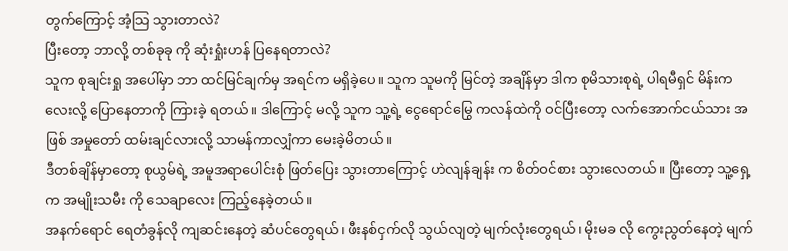တွက်ကြောင့် အံ့သြ သွားတာလဲ?
ပြီးတော့ ဘာလို့ တစ်ခုခု ကို ဆုံးရှုံးဟန် ပြနေရတာလဲ?
သူက စုချင်းရှု အပေါ်မှာ ဘာ ထင်မြင်ချက်မှ အရင်က မရှိခဲ့ပေ။ သူက သူမကို မြင်တဲ့ အချိန်မှာ ဒါက စုမိသားစုရဲ့ ပါရမီရှင် မိန်းကလေးလို့ ပြောနေတာကို ကြားခဲ့ ရတယ်။ ဒါကြောင့် မလို့ သူက သူ့ရဲ့ ငွေရောင်မြွေ ကလန်ထဲကို ဝင်ပြီးတော့ လက်အောက်ငယ်သား အဖြစ် အမှုတော် ထမ်းချင်လားလို့ သာမန်ကာလျှံကာ မေးခဲ့မိတယ်။
ဒီတစ်ချိန်မှာတော့ စုယွမ်ရဲ့ အမူအရာပေါင်းစုံ ဖြတ်ပြေး သွားတာကြောင့် ဟဲလျန်ချန်း က စိတ်ဝင်စား သွားလေတယ်။ ပြီးတော့ သူ့ရှေ့က အမျိုးသမီး ကို သေချာလေး ကြည့်နေခဲ့တယ်။
အနက်ရောင် ရေတံခွန်လို ကျဆင်းနေတဲ့ ဆံပင်တွေရယ်၊ ဖီးနစ်ငှက်လို သွယ်လျတဲ့ မျက်လုံးတွေရယ်၊ မိုးမခ လို ကွေးညွတ်နေတဲ့ မျက်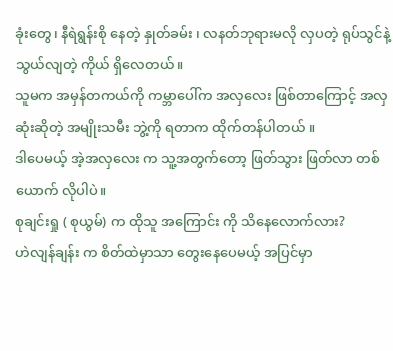ခုံးတွေ၊ နီရဲရွန်းစို နေတဲ့ နှုတ်ခမ်း ၊ လနတ်ဘုရားမလို လှပတဲ့ ရုပ်သွင်နဲ့ သွယ်လျတဲ့ ကိုယ် ရှိလေတယ်။
သူမက အမှန်တကယ်ကို ကမ္ဘာပေါ်က အလှလေး ဖြစ်တာကြောင့် အလှဆုံးဆိုတဲ့ အမျိုးသမီး ဘွဲ့ကို ရတာက ထိုက်တန်ပါတယ် ။
ဒါပေမယ့် အဲ့အလှလေး က သူ့အတွက်တော့ ဖြတ်သွား ဖြတ်လာ တစ်ယောက် လိုပါပဲ။
စုချင်းရှု ( စုယွမ်) က ထိုသူ အကြောင်း ကို သိနေလောက်လား?
ဟဲလျန်ချန်း က စိတ်ထဲမှာသာ တွေးနေပေမယ့် အပြင်မှာ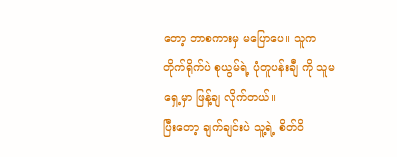တော့ ဘာစကားမှ မပြောပေ။ သူက တိုက်ရိုက်ပဲ စုယွမ်ရဲ့ ပုံတူပန်းချီ ကို သူမရှေ့မှာ ဖြန့်ချ လိုက်တယ်။
ပြီးတော့ ချက်ချင်းပဲ သူ့ရဲ့ စိတ်ဝိ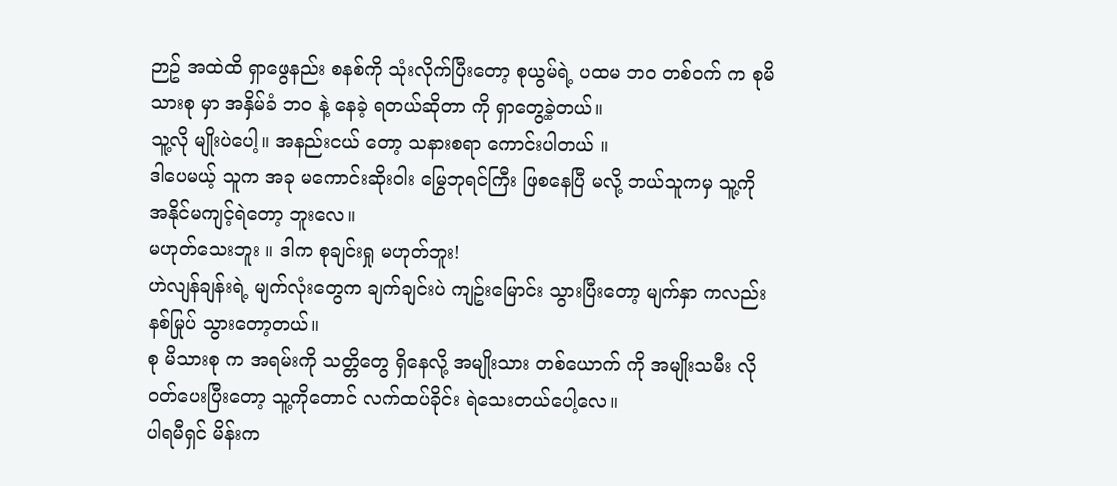ဉာဥ် အထဲထိ ရှာဖွေနည်း စနစ်ကို သုံးလိုက်ပြီးတော့ စုယွမ်ရဲ့ ပထမ ဘဝ တစ်ဝက် က စုမိသားစု မှာ အနှိမ်ခံ ဘဝ နဲ့ နေခဲ့ ရတယ်ဆိုတာ ကို ရှာတွေ့ခဲ့တယ်။
သူ့လို မျိုးပဲပေါ့။ အနည်းငယ် တော့ သနားစရာ ကောင်းပါတယ် ။
ဒါပေမယ့် သူက အခု မကောင်းဆိုးဝါး မြွေဘုရင်ကြီး ဖြစနေပြီ မလို့ ဘယ်သူကမှ သူ့ကို အနိုင်မကျင့်ရဲတော့ ဘူးလေ။
မဟုတ်သေးဘူး ။ ဒါက စုချင်းရှု မဟုတ်ဘူး!
ဟဲလျန်ချန်းရဲ့ မျက်လုံးတွေက ချက်ချင်းပဲ ကျဥ်းမြောင်း သွားပြီးတော့ မျက်နှာ ကလည်း နစ်မြုပ် သွားတော့တယ်။
စု မိသားစု က အရမ်းကို သတ္တိတွေ ရှိနေလို့ အမျိုးသား တစ်ယောက် ကို အမျိုးသမီး လို ဝတ်ပေးပြီးတော့ သူ့ကိုတောင် လက်ထပ်ခိုင်း ရဲသေးတယ်ပေါ့လေ။
ပါရမီရှင် မိန်းက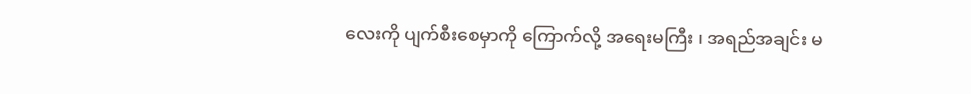လေးကို ပျက်စီးစေမှာကို ကြောက်လို့ အရေးမကြီး ၊ အရည်အချင်း မ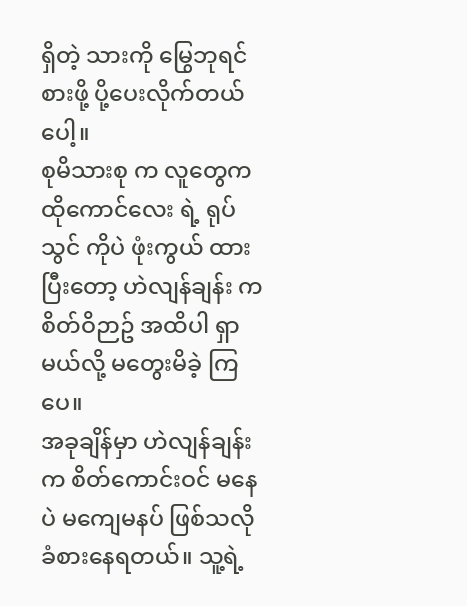ရှိတဲ့ သားကို မြွေဘုရင် စားဖို့ ပို့ပေးလိုက်တယ်ပေါ့။
စုမိသားစု က လူတွေက ထိုကောင်လေး ရဲ့ ရုပ်သွင် ကိုပဲ ဖုံးကွယ် ထားပြီးတော့ ဟဲလျန်ချန်း က စိတ်ဝိဉာဥ် အထိပါ ရှာမယ်လို့ မတွေးမိခဲ့ ကြပေ။
အခုချိန်မှာ ဟဲလျန်ချန်း က စိတ်ကောင်းဝင် မနေပဲ မကျေမနပ် ဖြစ်သလို ခံစားနေရတယ်။ သူ့ရဲ့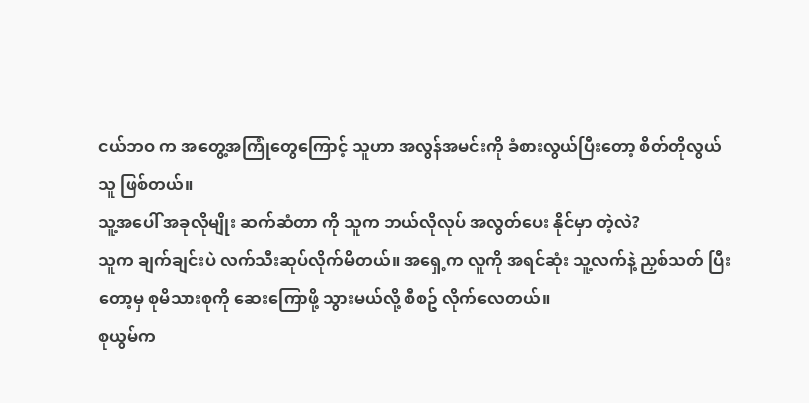ငယ်ဘဝ က အတွေ့အကြုံတွေကြောင့် သူဟာ အလွန်အမင်းကို ခံစားလွယ်ပြီးတော့ စိတ်တိုလွယ်သူ ဖြစ်တယ်။
သူ့အပေါ် အခုလိုမျိုး ဆက်ဆံတာ ကို သူက ဘယ်လိုလုပ် အလွတ်ပေး နိုင်မှာ တဲ့လဲ?
သူက ချက်ချင်းပဲ လက်သီးဆုပ်လိုက်မိတယ်။ အရှေ့က လူကို အရင်ဆုံး သူ့လက်နဲ့ ညှစ်သတ် ပြီးတော့မှ စုမိသားစုကို ဆေးကြောဖို့ သွားမယ်လို့ စီစဥ် လိုက်လေတယ်။
စုယွမ်က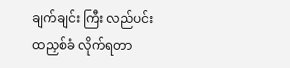ချက်ချင်း ကြီး လည်ပင်း ထညှစ်ခံ လိုက်ရတာ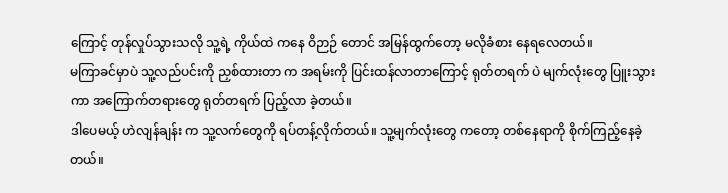ကြောင့် တုန်လှုပ်သွားသလို သူ့ရဲ့ ကိုယ်ထဲ ကနေ ဝိဉာဉ် တောင် အမြန်ထွက်တော့ မလိုခံစား နေရလေတယ်။
မကြာခင်မှာပဲ သူ့လည်ပင်းကို ညှစ်ထားတာ က အရမ်းကို ပြင်းထန်လာတာကြောင့် ရုတ်တရက် ပဲ မျက်လုံးတွေ ပြူးသွားကာ အကြောက်တရားတွေ ရုတ်တရက် ပြည့်လာ ခဲ့တယ်။
ဒါပေမယ့် ဟဲလျန်ချန်း က သူ့လက်တွေကို ရပ်တန့်လိုက်တယ်။ သူ့မျက်လုံးတွေ ကတော့ တစ်နေရာကို စိုက်ကြည့်နေခဲ့တယ်။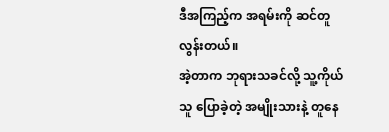ဒီအကြည့်က အရမ်းကို ဆင်တူ လွန်းတယ်။
အဲ့တာက ဘုရားသခင်လို့ သူ့ကိုယ်သူ ပြောခဲ့တဲ့ အမျိုးသားနဲ့ တူနေ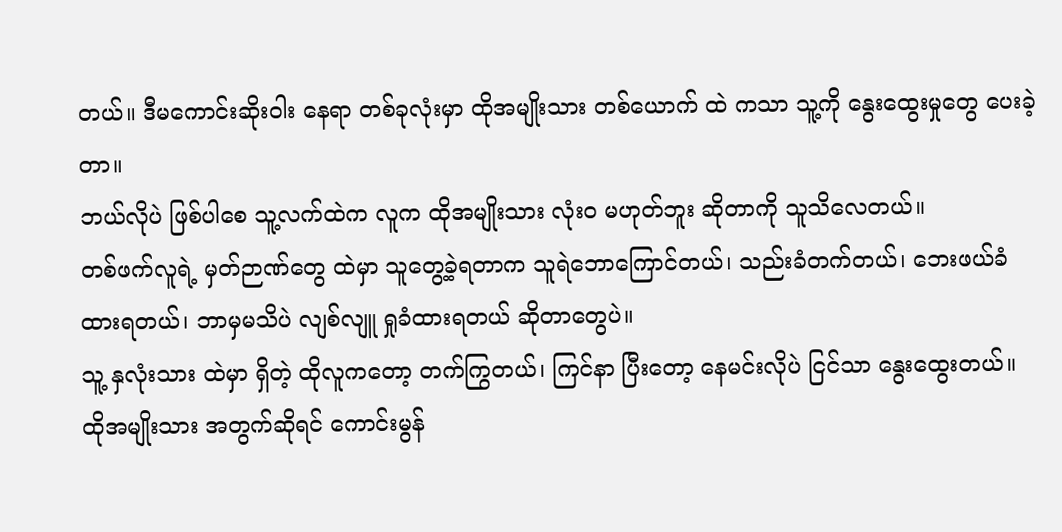တယ်။ ဒီမကောင်းဆိုးဝါး နေရာ တစ်ခုလုံးမှာ ထိုအမျိုးသား တစ်ယောက် ထဲ ကသာ သူ့ကို နွေးထွေးမှုတွေ ပေးခဲ့တာ။
ဘယ်လိုပဲ ဖြစ်ပါစေ သူ့လက်ထဲက လူက ထိုအမျိုးသား လုံးဝ မဟုတ်ဘူး ဆိုတာကို သူသိလေတယ်။
တစ်ဖက်လူရဲ့ မှတ်ဉာဏ်တွေ ထဲမှာ သူတွေ့ခဲ့ရတာက သူရဲဘောကြောင်တယ်၊ သည်းခံတက်တယ်၊ ဘေးဖယ်ခံထားရတယ်၊ ဘာမှမသိပဲ လျစ်လျူ ရှုခံထားရတယ် ဆိုတာတွေပဲ။
သူ့ နှလုံးသား ထဲမှာ ရှိတဲ့ ထိုလူကတော့ တက်ကြွတယ်၊ ကြင်နာ ပြီးတော့ နေမင်းလိုပဲ ငြင်သာ နွေးထွေးတယ်။ ထိုအမျိုးသား အတွက်ဆိုရင် ကောင်းမွန်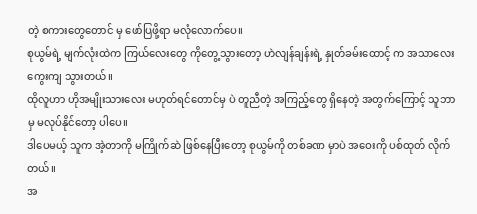တဲ့ စကားတွေတောင် မှ ဖော်ပြဖို့ရာ မလုံလောက်ပေ။
စုယွမ်ရဲ့ မျက်လုံးထဲက ကြယ်လေးတွေ ကိုတွေ့သွားတော့ ဟဲလျန်ချန်းရဲ့ နှုတ်ခမ်းထောင့် က အသာလေး ကွေးကျ သွားတယ်။
ထိုလူဟာ ဟိုအမျိုးသားလေး မဟုတ်ရင်တောင်မှ ပဲ တူညီတဲ့ အကြည့်တွေ ရှိနေတဲ့ အတွက်ကြောင့် သူဘာမှ မလုပ်နိုင်တော့ ပါပေ။
ဒါပေမယ့် သူက အဲ့တာကို မကြိုက်ဆဲ ဖြစ်နေပြီးတော့ စုယွမ်ကို တစ်ခဏ မှာပဲ အဝေးကို ပစ်ထုတ် လိုက်တယ်။
အ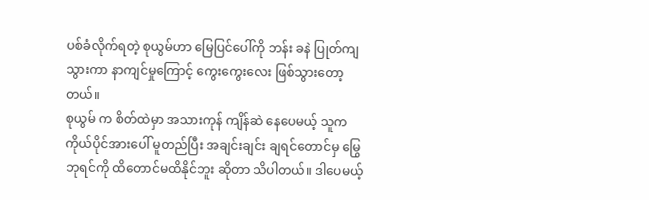ပစ်ခံလိုက်ရတဲ့ စုယွမ်ဟာ မြေပြင်ပေါ်ကို ဘန်း ခနဲ ပြုတ်ကျ သွားကာ နာကျင်မှုကြောင့် ကွေးကွေးလေး ဖြစ်သွားတော့တယ်။
စုယွမ် က စိတ်ထဲမှာ အသားကုန် ကျိန်ဆဲ နေပေမယ့် သူက ကိုယ်ပိုင်အားပေါ် မူတည်ပြီး အချင်းချင်း ချရင်တောင်မှ မြွေဘုရင်ကို ထိတောင်မထိနိုင်ဘူး ဆိုတာ သိပါတယ်။ ဒါပေမယ့်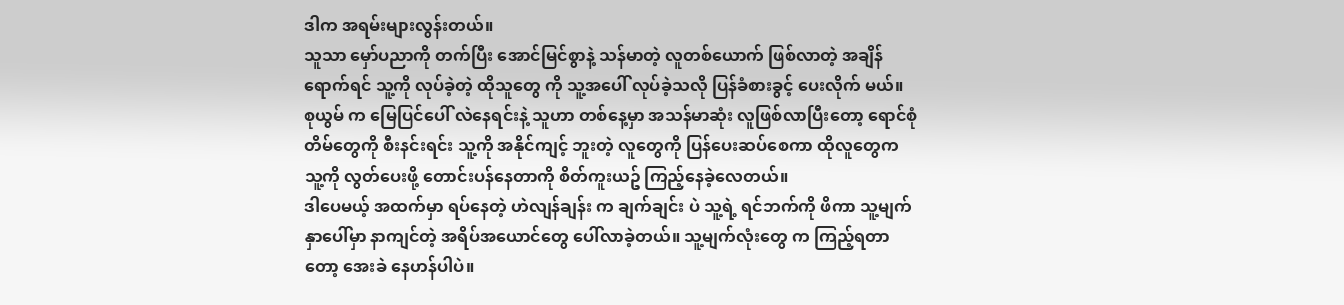ဒါက အရမ်းများလွန်းတယ်။
သူသာ မှော်ပညာကို တက်ပြီး အောင်မြင်စွာနဲ့ သန်မာတဲ့ လူတစ်ယောက် ဖြစ်လာတဲ့ အချိန် ရောက်ရင် သူ့ကို လုပ်ခဲ့တဲ့ ထိုသူတွေ ကို သူ့အပေါ် လုပ်ခဲ့သလို ပြန်ခံစားခွင့် ပေးလိုက် မယ်။
စုယွမ် က မြေပြင်ပေါ် လဲနေရင်းနဲ့ သူဟာ တစ်နေ့မှာ အသန်မာဆုံး လူဖြစ်လာပြီးတော့ ရောင်စုံတိမ်တွေကို စီးနင်းရင်း သူ့ကို အနိုင်ကျင့် ဘူးတဲ့ လူတွေကို ပြန်ပေးဆပ်စေကာ ထိုလူတွေက သူ့ကို လွတ်ပေးဖို့ တောင်းပန်နေတာကို စိတ်ကူးယဥ် ကြည့်နေခဲ့လေတယ်။
ဒါပေမယ့် အထက်မှာ ရပ်နေတဲ့ ဟဲလျန်ချန်း က ချက်ချင်း ပဲ သူ့ရဲ့ ရင်ဘက်ကို ဖိကာ သူ့မျက်နှာပေါ်မှာ နာကျင်တဲ့ အရိပ်အယောင်တွေ ပေါ်လာခဲ့တယ်။ သူ့မျက်လုံးတွေ က ကြည့်ရတာ တော့ အေးခဲ နေဟန်ပါပဲ။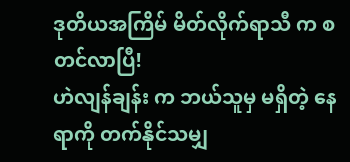ဒုတိယအကြိမ် မိတ်လိုက်ရာသီ က စတင်လာပြီ!
ဟဲလျန်ချန်း က ဘယ်သူမှ မရှိတဲ့ နေရာကို တက်နိုင်သမျှ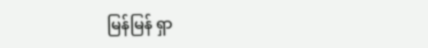မြန်မြန် ရှာ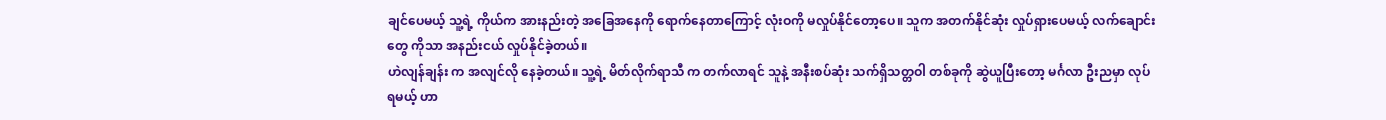ချင်ပေမယ့် သူ့ရဲ့ ကိုယ်က အားနည်းတဲ့ အခြေအနေကို ရောက်နေတာကြောင့် လုံးဝကို မလှုပ်နိုင်တော့ပေ။ သူက အတက်နိုင်ဆုံး လှုပ်ရှားပေမယ့် လက်ချောင်းတွေ ကိုသာ အနည်းငယ် လှုပ်နိုင်ခဲ့တယ်။
ဟဲလျန်ချန်း က အလျင်လို နေခဲ့တယ်။ သူ့ရဲ့ မိတ်လိုက်ရာသီ က တက်လာရင် သူနဲ့ အနီးစပ်ဆုံး သက်ရှိသတ္တဝါ တစ်ခုကို ဆွဲယူပြီးတော့ မင်္ဂလာ ဦးညမှာ လုပ်ရမယ့် ဟာ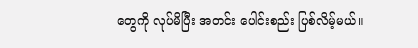တွေကို လုပ်မိပြီး အတင်း ပေါင်းစည်း ပြစ်လိမ့်မယ်။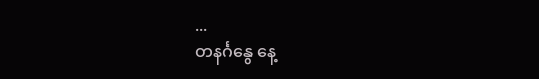...
တနင်္ဂနွေ နေ့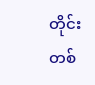တိုင်း တစ်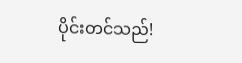ပိုင်းတင်သည်!